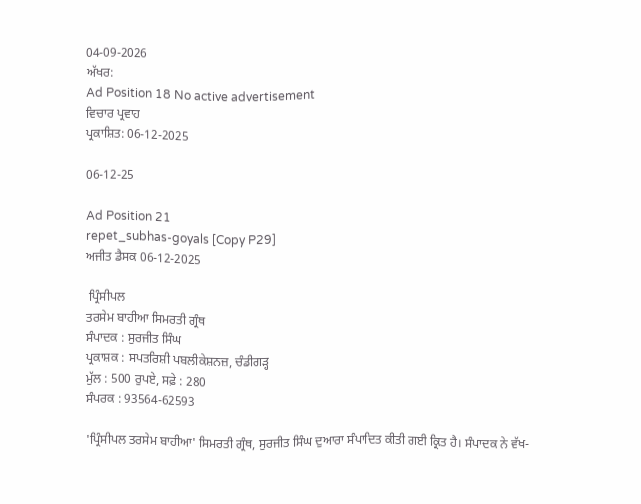04-09-2026
ਅੱਖਰ:
Ad Position 18 No active advertisement
ਵਿਚਾਰ ਪ੍ਰਵਾਹ
ਪ੍ਰਕਾਸ਼ਿਤ: 06-12-2025

06-12-25

Ad Position 21
repet_subhas-goyals [Copy P29]
ਅਜੀਤ ਡੈਸਕ 06-12-2025

 ਪ੍ਰਿੰਸੀਪਲ
ਤਰਸੇਮ ਬਾਹੀਆ ਸਿਮਰਤੀ ਗ੍ਰੰਥ
ਸੰਪਾਦਕ : ਸੁਰਜੀਤ ਸਿੰਘ
ਪ੍ਰਕਾਸ਼ਕ : ਸਪਤਰਿਸ਼ੀ ਪਬਲੀਕੇਸ਼ਨਜ਼, ਚੰਡੀਗੜ੍ਹ
ਮੁੱਲ : 500 ਰੁਪਏ, ਸਫ਼ੇ : 280
ਸੰਪਰਕ : 93564-62593

'ਪ੍ਰਿੰਸੀਪਲ ਤਰਸੇਮ ਬਾਹੀਆ' ਸਿਮਰਤੀ ਗ੍ਰੰਥ, ਸੁਰਜੀਤ ਸਿੰਘ ਦੁਆਰਾ ਸੰਪਾਦਿਤ ਕੀਤੀ ਗਈ ਕ੍ਰਿਤ ਹੈ। ਸੰਪਾਦਕ ਨੇ ਵੱਖ-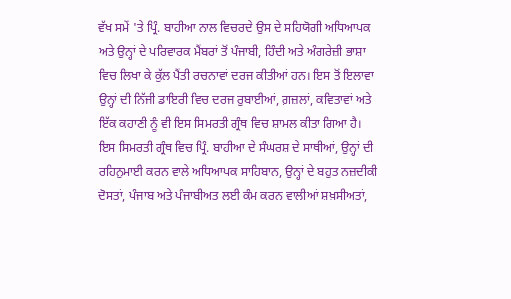ਵੱਖ ਸਮੇਂ 'ਤੇ ਪ੍ਰਿੰ. ਬਾਹੀਆ ਨਾਲ ਵਿਚਰਦੇ ਉਸ ਦੇ ਸਹਿਯੋਗੀ ਅਧਿਆਪਕ ਅਤੇ ਉਨ੍ਹਾਂ ਦੇ ਪਰਿਵਾਰਕ ਮੈਂਬਰਾਂ ਤੋਂ ਪੰਜਾਬੀ, ਹਿੰਦੀ ਅਤੇ ਅੰਗਰੇਜ਼ੀ ਭਾਸ਼ਾ ਵਿਚ ਲਿਖਾ ਕੇ ਕੁੱਲ ਪੈਂਤੀ ਰਚਨਾਵਾਂ ਦਰਜ ਕੀਤੀਆਂ ਹਨ। ਇਸ ਤੋਂ ਇਲਾਵਾ ਉਨ੍ਹਾਂ ਦੀ ਨਿੱਜੀ ਡਾਇਰੀ ਵਿਚ ਦਰਜ ਰੁਬਾਈਆਂ, ਗ਼ਜ਼ਲਾਂ, ਕਵਿਤਾਵਾਂ ਅਤੇ ਇੱਕ ਕਹਾਣੀ ਨੂੰ ਵੀ ਇਸ ਸਿਮਰਤੀ ਗ੍ਰੰਥ ਵਿਚ ਸ਼ਾਮਲ ਕੀਤਾ ਗਿਆ ਹੈ। ਇਸ ਸਿਮਰਤੀ ਗ੍ਰੰਥ ਵਿਚ ਪ੍ਰਿੰ. ਬਾਹੀਆ ਦੇ ਸੰਘਰਸ਼ ਦੇ ਸਾਥੀਆਂ, ਉਨ੍ਹਾਂ ਦੀ ਰਹਿਨੁਮਾਈ ਕਰਨ ਵਾਲੇ ਅਧਿਆਪਕ ਸਾਹਿਬਾਨ, ਉਨ੍ਹਾਂ ਦੇ ਬਹੁਤ ਨਜ਼ਦੀਕੀ ਦੋਸਤਾਂ, ਪੰਜਾਬ ਅਤੇ ਪੰਜਾਬੀਅਤ ਲਈ ਕੰਮ ਕਰਨ ਵਾਲੀਆਂ ਸ਼ਖ਼ਸੀਅਤਾਂ,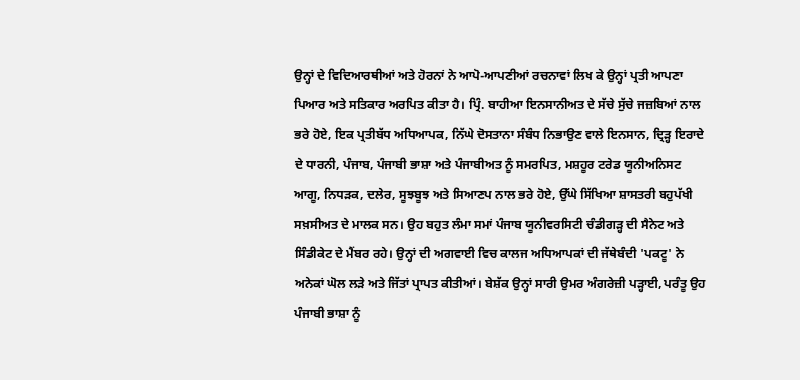ਉਨ੍ਹਾਂ ਦੇ ਵਿਦਿਆਰਥੀਆਂ ਅਤੇ ਹੋਰਨਾਂ ਨੇ ਆਪੋ-ਆਪਣੀਆਂ ਰਚਨਾਵਾਂ ਲਿਖ ਕੇ ਉਨ੍ਹਾਂ ਪ੍ਰਤੀ ਆਪਣਾ ਪਿਆਰ ਅਤੇ ਸਤਿਕਾਰ ਅਰਪਿਤ ਕੀਤਾ ਹੈ। ਪ੍ਰਿੰ. ਬਾਹੀਆ ਇਨਸਾਨੀਅਤ ਦੇ ਸੱਚੇ ਸੁੱਚੇ ਜਜ਼ਬਿਆਂ ਨਾਲ ਭਰੇ ਹੋਏ, ਇਕ ਪ੍ਰਤੀਬੱਧ ਅਧਿਆਪਕ, ਨਿੱਘੇ ਦੋਸਤਾਨਾ ਸੰਬੰਧ ਨਿਭਾਉਣ ਵਾਲੇ ਇਨਸਾਨ, ਦ੍ਰਿੜ੍ਹ ਇਰਾਦੇ ਦੇ ਧਾਰਨੀ, ਪੰਜਾਬ, ਪੰਜਾਬੀ ਭਾਸ਼ਾ ਅਤੇ ਪੰਜਾਬੀਅਤ ਨੂੰ ਸਮਰਪਿਤ, ਮਸ਼ਹੂਰ ਟਰੇਡ ਯੂਨੀਅਨਿਸਟ ਆਗੂ, ਨਿਧੜਕ, ਦਲੇਰ, ਸੂਝਬੂਝ ਅਤੇ ਸਿਆਣਪ ਨਾਲ ਭਰੇ ਹੋਏ, ਉੱਘੇ ਸਿੱਖਿਆ ਸ਼ਾਸਤਰੀ ਬਹੁਪੱਖੀ ਸਖ਼ਸੀਅਤ ਦੇ ਮਾਲਕ ਸਨ। ਉਹ ਬਹੁਤ ਲੰਮਾ ਸਮਾਂ ਪੰਜਾਬ ਯੂਨੀਵਰਸਿਟੀ ਚੰਡੀਗੜ੍ਹ ਦੀ ਸੈਨੇਟ ਅਤੇ ਸਿੰਡੀਕੇਟ ਦੇ ਮੈਂਬਰ ਰਹੇ। ਉਨ੍ਹਾਂ ਦੀ ਅਗਵਾਈ ਵਿਚ ਕਾਲਜ ਅਧਿਆਪਕਾਂ ਦੀ ਜੱਥੇਬੰਦੀ 'ਪਕਟੂ' ਨੇ ਅਨੇਕਾਂ ਘੋਲ ਲੜੇ ਅਤੇ ਜਿੱਤਾਂ ਪ੍ਰਾਪਤ ਕੀਤੀਆਂ। ਬੇਸ਼ੱਕ ਉਨ੍ਹਾਂ ਸਾਰੀ ਉਮਰ ਅੰਗਰੇਜ਼ੀ ਪੜ੍ਹਾਈ, ਪਰੰਤੂ ਉਹ ਪੰਜਾਬੀ ਭਾਸ਼ਾ ਨੂੰ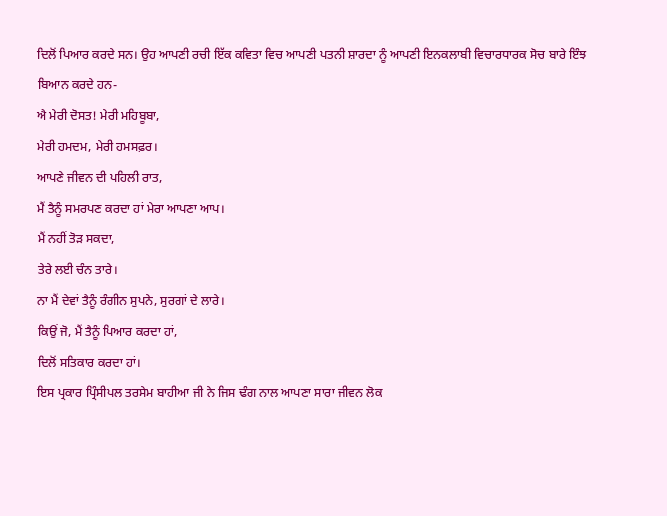ਦਿਲੋਂ ਪਿਆਰ ਕਰਦੇ ਸਨ। ਉਹ ਆਪਣੀ ਰਚੀ ਇੱਕ ਕਵਿਤਾ ਵਿਚ ਆਪਣੀ ਪਤਨੀ ਸ਼ਾਰਦਾ ਨੂੰ ਆਪਣੀ ਇਨਕਲਾਬੀ ਵਿਚਾਰਧਾਰਕ ਸੋਚ ਬਾਰੇ ਇੰਝ ਬਿਆਨ ਕਰਦੇ ਹਨ-
ਐ ਮੇਰੀ ਦੋਸਤ! ਮੇਰੀ ਮਹਿਬੂਬਾ,
ਮੇਰੀ ਹਮਦਮ, ਮੇਰੀ ਹਮਸਫ਼ਰ।
ਆਪਣੇ ਜੀਵਨ ਦੀ ਪਹਿਲੀ ਰਾਤ,
ਮੈਂ ਤੈਨੂੰ ਸਮਰਪਣ ਕਰਦਾ ਹਾਂ ਮੇਰਾ ਆਪਣਾ ਆਪ।
ਮੈਂ ਨਹੀਂ ਤੋੜ ਸਕਦਾ,
ਤੇਰੇ ਲਈ ਚੰਨ ਤਾਰੇ।
ਨਾ ਮੈਂ ਦੇਵਾਂ ਤੈਨੂੰ ਰੰਗੀਨ ਸੁਪਨੇ, ਸੁਰਗਾਂ ਦੇ ਲਾਰੇ।
ਕਿਉਂ ਜੋ, ਮੈਂ ਤੈਨੂੰ ਪਿਆਰ ਕਰਦਾ ਹਾਂ,
ਦਿਲੋਂ ਸਤਿਕਾਰ ਕਰਦਾ ਹਾਂ।
ਇਸ ਪ੍ਰਕਾਰ ਪ੍ਰਿੰਸੀਪਲ ਤਰਸੇਮ ਬਾਹੀਆ ਜੀ ਨੇ ਜਿਸ ਢੰਗ ਨਾਲ ਆਪਣਾ ਸਾਰਾ ਜੀਵਨ ਲੋਕ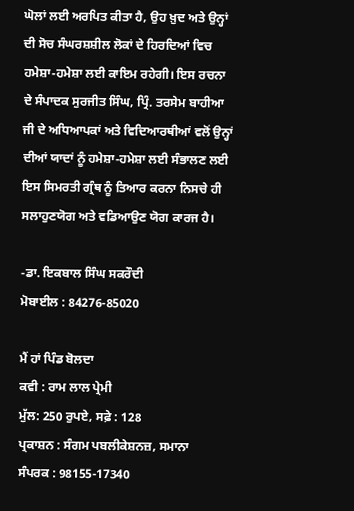ਘੋਲਾਂ ਲਈ ਅਰਪਿਤ ਕੀਤਾ ਹੈ, ਉਹ ਖ਼ੁਦ ਅਤੇ ਉਨ੍ਹਾਂ ਦੀ ਸੋਚ ਸੰਘਰਸ਼ਸ਼ੀਲ ਲੋਕਾਂ ਦੇ ਹਿਰਦਿਆਂ ਵਿਚ ਹਮੇਸ਼ਾ-ਹਮੇਸ਼ਾ ਲਈ ਕਾਇਮ ਰਹੇਗੀ। ਇਸ ਰਚਨਾ ਦੇ ਸੰਪਾਦਕ ਸੁਰਜੀਤ ਸਿੰਘ, ਪ੍ਰਿੰ. ਤਰਸੇਮ ਬਾਹੀਆ ਜੀ ਦੇ ਅਧਿਆਪਕਾਂ ਅਤੇ ਵਿਦਿਆਰਥੀਆਂ ਵਲੋਂ ਉਨ੍ਹਾਂ ਦੀਆਂ ਯਾਦਾਂ ਨੂੰ ਹਮੇਸ਼ਾ-ਹਮੇਸ਼ਾ ਲਈ ਸੰਭਾਲਣ ਲਈ ਇਸ ਸਿਮਰਤੀ ਗ੍ਰੰਥ ਨੂੰ ਤਿਆਰ ਕਰਨਾ ਨਿਸਚੇ ਹੀ ਸਲਾਹੁਣਯੋਗ ਅਤੇ ਵਡਿਆਉਣ ਯੋਗ ਕਾਰਜ ਹੈ।

-ਡਾ. ਇਕਬਾਲ ਸਿੰਘ ਸਕਰੌਦੀ
ਮੋਬਾਈਲ : 84276-85020

ਮੈਂ ਹਾਂ ਪਿੰਡ ਬੋਲਦਾ
ਕਵੀ : ਰਾਮ ਲਾਲ ਪ੍ਰੇਮੀ
ਮੁੱਲ: 250 ਰੁਪਏ, ਸਫ਼ੇ : 128
ਪ੍ਰਕਾਸ਼ਨ : ਸੰਗਮ ਪਬਲੀਕੇਸ਼ਨਜ਼, ਸਮਾਨਾ
ਸੰਪਰਕ : 98155-17340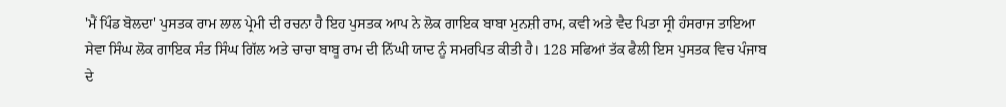'ਮੈਂ ਪਿੰਡ ਬੋਲਦਾ' ਪੁਸਤਕ ਰਾਮ ਲਾਲ ਪ੍ਰੇਮੀ ਦੀ ਰਚਨਾ ਹੈ ਇਹ ਪੁਸਤਕ ਆਪ ਨੇ ਲੋਕ ਗਾਇਕ ਬਾਬਾ ਮੁਨਸ਼ੀ ਰਾਮ, ਕਵੀ ਅਤੇ ਵੈਦ ਪਿਤਾ ਸ੍ਰੀ ਹੰਸਰਾਜ ਤਾਇਆ ਸੇਵਾ ਸਿੰਘ ਲੋਕ ਗਾਇਕ ਸੰਤ ਸਿੰਘ ਗਿੱਲ ਅਤੇ ਚਾਚਾ ਬਾਬੂ ਰਾਮ ਦੀ ਨਿੱਘੀ ਯਾਦ ਨੂੰ ਸਮਰਪਿਤ ਕੀਤੀ ਹੈ। 128 ਸਫਿਆਂ ਤੱਕ ਫੈਲੀ ਇਸ ਪੁਸਤਕ ਵਿਚ ਪੰਜਾਬ ਦੇ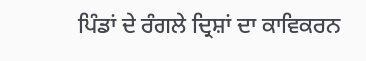ਪਿੰਡਾਂ ਦੇ ਰੰਗਲੇ ਦ੍ਰਿਸ਼ਾਂ ਦਾ ਕਾਵਿਕਰਨ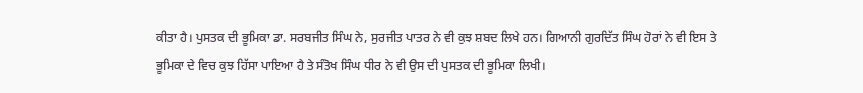ਕੀਤਾ ਹੈ। ਪੁਸਤਕ ਦੀ ਭੂਮਿਕਾ ਡਾ. ਸਰਬਜੀਤ ਸਿੰਘ ਨੇ, ਸੁਰਜੀਤ ਪਾਤਰ ਨੇ ਵੀ ਕੁਝ ਸ਼ਬਦ ਲਿਖੇ ਹਨ। ਗਿਆਨੀ ਗੁਰਦਿੱਤ ਸਿੰਘ ਹੋਰਾਂ ਨੇ ਵੀ ਇਸ ਤੇ ਭੂਮਿਕਾ ਦੇ ਵਿਚ ਕੁਝ ਹਿੱਸਾ ਪਾਇਆ ਹੈ ਤੇ ਸੰਤੋਖ ਸਿੰਘ ਧੀਰ ਨੇ ਵੀ ਉਸ ਦੀ ਪੁਸਤਕ ਦੀ ਭੂਮਿਕਾ ਲਿਖੀ।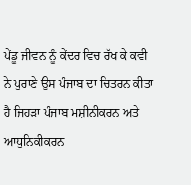ਪੇਂਡੂ ਜੀਵਨ ਨੂੰ ਕੇਂਦਰ ਵਿਚ ਰੱਖ ਕੇ ਕਵੀ ਨੇ ਪੁਰਾਣੇ ਉਸ ਪੰਜਾਬ ਦਾ ਚਿਤਰਨ ਕੀਤਾ ਹੈ ਜਿਹੜਾ ਪੰਜਾਬ ਮਸ਼ੀਨੀਕਰਨ ਅਤੇ ਆਧੁਨਿਕੀਕਰਨ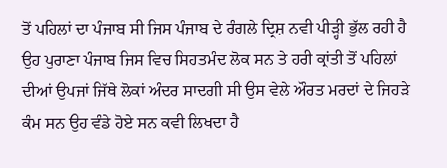ਤੋਂ ਪਹਿਲਾਂ ਦਾ ਪੰਜਾਬ ਸੀ ਜਿਸ ਪੰਜਾਬ ਦੇ ਰੰਗਲੇ ਦ੍ਰਿਸ਼ ਨਵੀ ਪੀੜ੍ਹੀ ਭੁੱਲ ਰਹੀ ਹੈ ਉਹ ਪੁਰਾਣਾ ਪੰਜਾਬ ਜਿਸ ਵਿਚ ਸਿਹਤਮੰਦ ਲੋਕ ਸਨ ਤੇ ਹਰੀ ਕ੍ਰਾਂਤੀ ਤੋਂ ਪਹਿਲਾਂ ਦੀਆਂ ਉਪਜਾਂ ਜਿੱਥੇ ਲੋਕਾਂ ਅੰਦਰ ਸਾਦਗੀ ਸੀ ਉਸ ਵੇਲੇ ਔਰਤ ਮਰਦਾਂ ਦੇ ਜਿਹੜੇ ਕੰਮ ਸਨ ਉਹ ਵੰਡੇ ਹੋਏ ਸਨ ਕਵੀ ਲਿਖਦਾ ਹੈ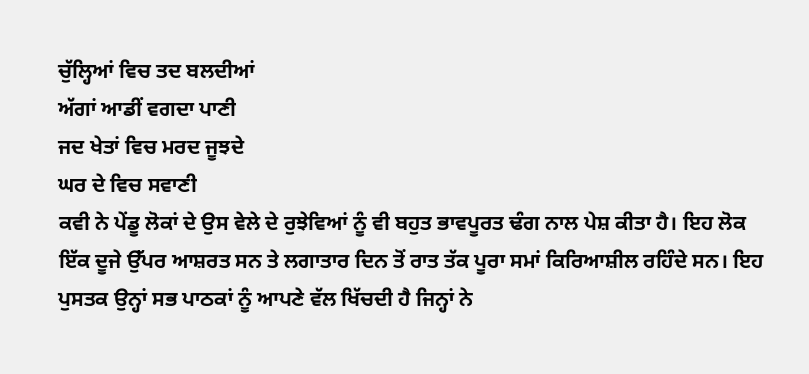ਚੁੱਲ੍ਹਿਆਂ ਵਿਚ ਤਦ ਬਲਦੀਆਂ
ਅੱਗਾਂ ਆਡੀਂ ਵਗਦਾ ਪਾਣੀ
ਜਦ ਖੇਤਾਂ ਵਿਚ ਮਰਦ ਜੂਝਦੇ
ਘਰ ਦੇ ਵਿਚ ਸਵਾਣੀ
ਕਵੀ ਨੇ ਪੇਂਡੂ ਲੋਕਾਂ ਦੇ ਉਸ ਵੇਲੇ ਦੇ ਰੁਝੇਵਿਆਂ ਨੂੰ ਵੀ ਬਹੁਤ ਭਾਵਪੂਰਤ ਢੰਗ ਨਾਲ ਪੇਸ਼ ਕੀਤਾ ਹੈ। ਇਹ ਲੋਕ ਇੱਕ ਦੂਜੇ ਉੱਪਰ ਆਸ਼ਰਤ ਸਨ ਤੇ ਲਗਾਤਾਰ ਦਿਨ ਤੋਂ ਰਾਤ ਤੱਕ ਪੂਰਾ ਸਮਾਂ ਕਿਰਿਆਸ਼ੀਲ ਰਹਿੰਦੇ ਸਨ। ਇਹ ਪੁਸਤਕ ਉਨ੍ਹਾਂ ਸਭ ਪਾਠਕਾਂ ਨੂੰ ਆਪਣੇ ਵੱਲ ਖਿੱਚਦੀ ਹੈ ਜਿਨ੍ਹਾਂ ਨੇ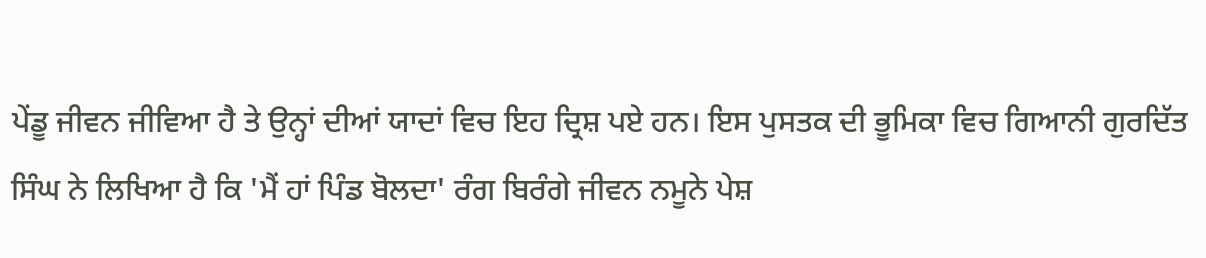ਪੇਂਡੂ ਜੀਵਨ ਜੀਵਿਆ ਹੈ ਤੇ ਉਨ੍ਹਾਂ ਦੀਆਂ ਯਾਦਾਂ ਵਿਚ ਇਹ ਦ੍ਰਿਸ਼ ਪਏ ਹਨ। ਇਸ ਪੁਸਤਕ ਦੀ ਭੂਮਿਕਾ ਵਿਚ ਗਿਆਨੀ ਗੁਰਦਿੱਤ ਸਿੰਘ ਨੇ ਲਿਖਿਆ ਹੈ ਕਿ 'ਮੈਂ ਹਾਂ ਪਿੰਡ ਬੋਲਦਾ' ਰੰਗ ਬਿਰੰਗੇ ਜੀਵਨ ਨਮੂਨੇ ਪੇਸ਼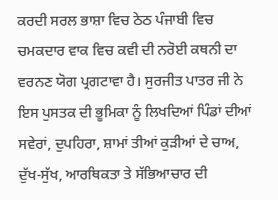ਕਰਦੀ ਸਰਲ ਭਾਸ਼ਾ ਵਿਚ ਠੇਠ ਪੰਜਾਬੀ ਵਿਚ ਚਮਕਦਾਰ ਵਾਕ ਵਿਚ ਕਵੀ ਦੀ ਨਰੋਈ ਕਥਨੀ ਦਾ ਵਰਨਣ ਯੋਗ ਪ੍ਰਗਟਾਵਾ ਹੈ। ਸੁਰਜੀਤ ਪਾਤਰ ਜੀ ਨੇ ਇਸ ਪੁਸਤਕ ਦੀ ਭੂਮਿਕਾ ਨੂੰ ਲਿਖਦਿਆਂ ਪਿੰਡਾਂ ਦੀਆਂ ਸਵੇਰਾਂ, ਦੁਪਹਿਰਾ, ਸ਼ਾਮਾਂ ਤੀਆਂ ਕੁੜੀਆਂ ਦੇ ਚਾਅ, ਦੁੱਖ-ਸੁੱਖ, ਆਰਥਿਕਤਾ ਤੇ ਸੱਭਿਆਚਾਰ ਦੀ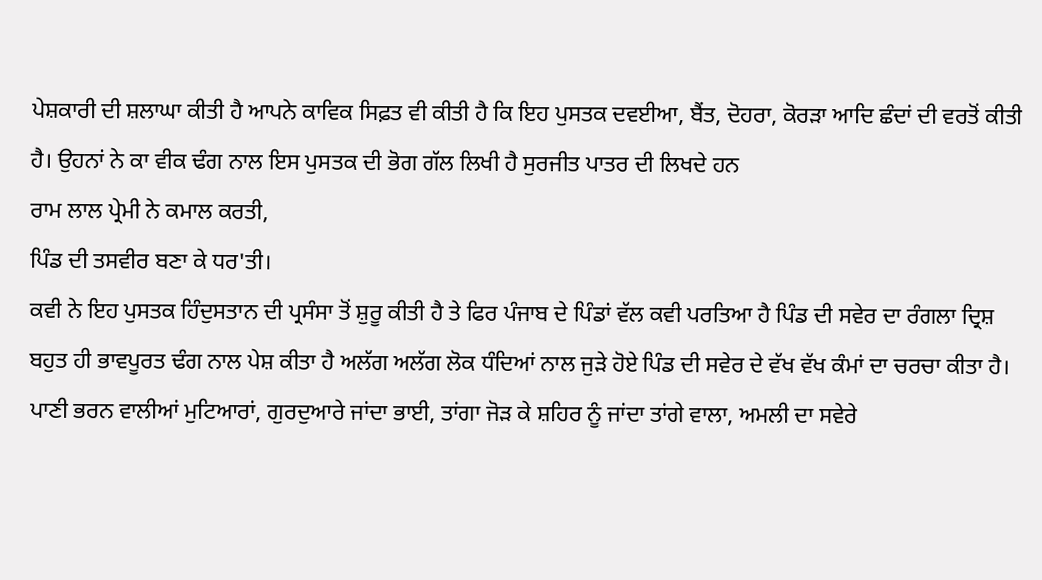ਪੇਸ਼ਕਾਰੀ ਦੀ ਸ਼ਲਾਘਾ ਕੀਤੀ ਹੈ ਆਪਨੇ ਕਾਵਿਕ ਸਿਫ਼ਤ ਵੀ ਕੀਤੀ ਹੈ ਕਿ ਇਹ ਪੁਸਤਕ ਦਵਈਆ, ਬੈਂਤ, ਦੋਹਰਾ, ਕੋਰੜਾ ਆਦਿ ਛੰਦਾਂ ਦੀ ਵਰਤੋਂ ਕੀਤੀ ਹੈ। ਉਹਨਾਂ ਨੇ ਕਾ ਵੀਕ ਢੰਗ ਨਾਲ ਇਸ ਪੁਸਤਕ ਦੀ ਭੋਗ ਗੱਲ ਲਿਖੀ ਹੈ ਸੁਰਜੀਤ ਪਾਤਰ ਦੀ ਲਿਖਦੇ ਹਨ
ਰਾਮ ਲਾਲ ਪ੍ਰੇਮੀ ਨੇ ਕਮਾਲ ਕਰਤੀ,
ਪਿੰਡ ਦੀ ਤਸਵੀਰ ਬਣਾ ਕੇ ਧਰ'ਤੀ।
ਕਵੀ ਨੇ ਇਹ ਪੁਸਤਕ ਹਿੰਦੁਸਤਾਨ ਦੀ ਪ੍ਰਸੰਸਾ ਤੋਂ ਸ਼ੁਰੂ ਕੀਤੀ ਹੈ ਤੇ ਫਿਰ ਪੰਜਾਬ ਦੇ ਪਿੰਡਾਂ ਵੱਲ ਕਵੀ ਪਰਤਿਆ ਹੈ ਪਿੰਡ ਦੀ ਸਵੇਰ ਦਾ ਰੰਗਲਾ ਦ੍ਰਿਸ਼ ਬਹੁਤ ਹੀ ਭਾਵਪੂਰਤ ਢੰਗ ਨਾਲ ਪੇਸ਼ ਕੀਤਾ ਹੈ ਅਲੱਗ ਅਲੱਗ ਲੋਕ ਧੰਦਿਆਂ ਨਾਲ ਜੁੜੇ ਹੋਏ ਪਿੰਡ ਦੀ ਸਵੇਰ ਦੇ ਵੱਖ ਵੱਖ ਕੰਮਾਂ ਦਾ ਚਰਚਾ ਕੀਤਾ ਹੈ। ਪਾਣੀ ਭਰਨ ਵਾਲੀਆਂ ਮੁਟਿਆਰਾਂ, ਗੁਰਦੁਆਰੇ ਜਾਂਦਾ ਭਾਈ, ਤਾਂਗਾ ਜੋੜ ਕੇ ਸ਼ਹਿਰ ਨੂੰ ਜਾਂਦਾ ਤਾਂਗੇ ਵਾਲਾ, ਅਮਲੀ ਦਾ ਸਵੇਰੇ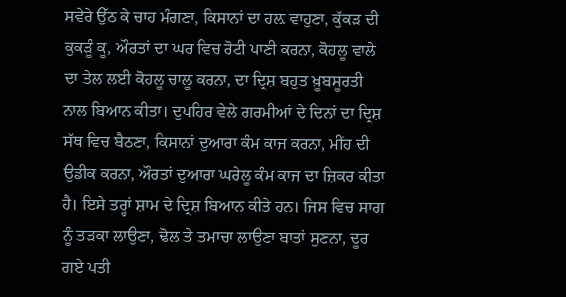ਸਵੇਰੇ ਉੱਠ ਕੇ ਚਾਹ ਮੰਗਣਾ, ਕਿਸਾਨਾਂ ਦਾ ਹਲ਼ ਵਾਹੁਣਾ, ਕੁੱਕੜ ਦੀ ਕੁਕੜੂੰ ਕੂ, ਔਰਤਾਂ ਦਾ ਘਰ ਵਿਚ ਰੋਟੀ ਪਾਣੀ ਕਰਨਾ, ਕੋਹਲੂ ਵਾਲੇ ਦਾ ਤੇਲ ਲਈ ਕੋਹਲੂ ਚਾਲੂ ਕਰਨਾ, ਦਾ ਦ੍ਰਿਸ਼ ਬਹੁਤ ਖ਼ੂਬਸੂਰਤੀ ਨਾਲ ਬਿਆਨ ਕੀਤਾ। ਦੁਪਹਿਰ ਵੇਲੇ ਗਰਮੀਆਂ ਦੇ ਦਿਨਾਂ ਦਾ ਦ੍ਰਿਸ਼ ਸੱਥ ਵਿਚ ਬੈਠਣਾ, ਕਿਸਾਨਾਂ ਦੁਆਰਾ ਕੰਮ ਕਾਜ ਕਰਨਾ, ਮੀਂਹ ਦੀ ਉਡੀਕ ਕਰਨਾ, ਔਰਤਾਂ ਦੁਆਰਾ ਘਰੇਲੂ ਕੰਮ ਕਾਜ ਦਾ ਜ਼ਿਕਰ ਕੀਤਾ ਹੈ। ਇਸੇ ਤਰ੍ਹਾਂ ਸ਼ਾਮ ਦੇ ਦ੍ਰਿਸ਼ ਬਿਆਨ ਕੀਤੇ ਹਨ। ਜਿਸ ਵਿਚ ਸਾਗ ਨੂੰ ਤੜਕਾ ਲਾਉਣਾ, ਢੋਲ ਤੇ ਤਮਾਚਾ ਲਾਉਣਾ ਬਾਤਾਂ ਸੁਣਨਾ, ਦੂਰ ਗਏ ਪਤੀ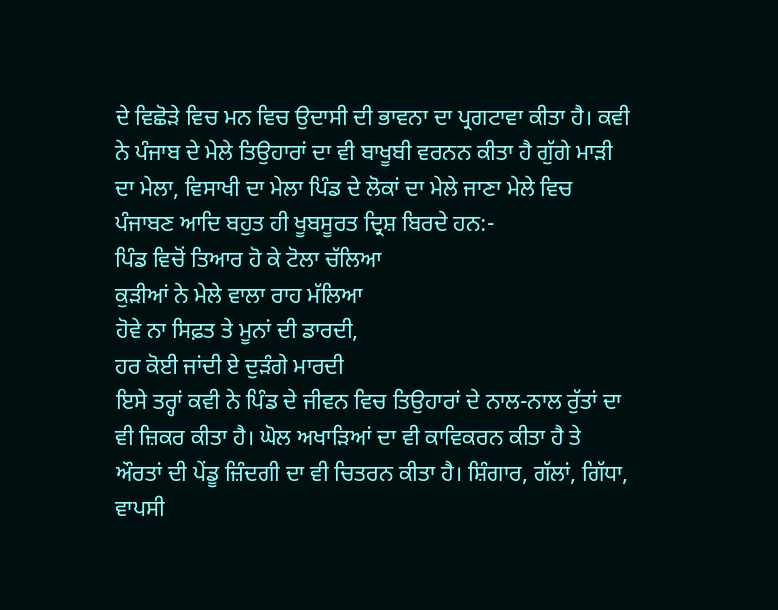ਦੇ ਵਿਛੋੜੇ ਵਿਚ ਮਨ ਵਿਚ ਉਦਾਸੀ ਦੀ ਭਾਵਨਾ ਦਾ ਪ੍ਰਗਟਾਵਾ ਕੀਤਾ ਹੈ। ਕਵੀ ਨੇ ਪੰਜਾਬ ਦੇ ਮੇਲੇ ਤਿਉਹਾਰਾਂ ਦਾ ਵੀ ਬਾਖੂਬੀ ਵਰਨਨ ਕੀਤਾ ਹੈ ਗੁੱਗੇ ਮਾੜੀ ਦਾ ਮੇਲਾ, ਵਿਸਾਖੀ ਦਾ ਮੇਲਾ ਪਿੰਡ ਦੇ ਲੋਕਾਂ ਦਾ ਮੇਲੇ ਜਾਣਾ ਮੇਲੇ ਵਿਚ ਪੰਜਾਬਣ ਆਦਿ ਬਹੁਤ ਹੀ ਖੂਬਸੂਰਤ ਦ੍ਰਿਸ਼ ਬਿਰਦੇ ਹਨ:-
ਪਿੰਡ ਵਿਚੋਂ ਤਿਆਰ ਹੋ ਕੇ ਟੋਲਾ ਚੱਲਿਆ
ਕੁੜੀਆਂ ਨੇ ਮੇਲੇ ਵਾਲਾ ਰਾਹ ਮੱਲਿਆ
ਹੋਵੇ ਨਾ ਸਿਫ਼ਤ ਤੇ ਮੂਨਾਂ ਦੀ ਡਾਰਦੀ,
ਹਰ ਕੋਈ ਜਾਂਦੀ ਏ ਦੁੜੰਗੇ ਮਾਰਦੀ
ਇਸੇ ਤਰ੍ਹਾਂ ਕਵੀ ਨੇ ਪਿੰਡ ਦੇ ਜੀਵਨ ਵਿਚ ਤਿਉਹਾਰਾਂ ਦੇ ਨਾਲ-ਨਾਲ ਰੁੱਤਾਂ ਦਾ ਵੀ ਜ਼ਿਕਰ ਕੀਤਾ ਹੈ। ਘੋਲ ਅਖਾੜਿਆਂ ਦਾ ਵੀ ਕਾਵਿਕਰਨ ਕੀਤਾ ਹੈ ਤੇ ਔਰਤਾਂ ਦੀ ਪੇਂਡੂ ਜ਼ਿੰਦਗੀ ਦਾ ਵੀ ਚਿਤਰਨ ਕੀਤਾ ਹੈ। ਸ਼ਿੰਗਾਰ, ਗੱਲਾਂ, ਗਿੱਧਾ, ਵਾਪਸੀ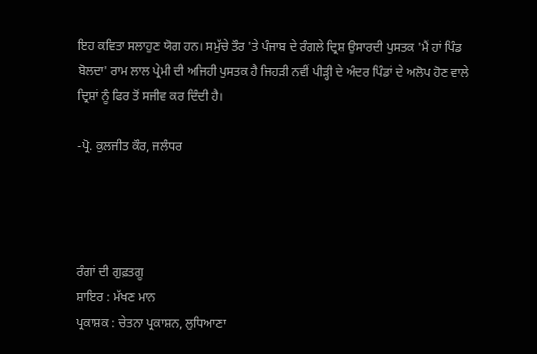ਇਹ ਕਵਿਤਾ ਸਲਾਹੁਣ ਯੋਗ ਹਨ। ਸਮੁੱਚੇ ਤੌਰ 'ਤੇ ਪੰਜਾਬ ਦੇ ਰੰਗਲੇ ਦ੍ਰਿਸ਼ ਉਸਾਰਦੀ ਪੁਸਤਕ 'ਮੈਂ ਹਾਂ ਪਿੰਡ ਬੋਲਦਾ' ਰਾਮ ਲਾਲ ਪ੍ਰੇਮੀ ਦੀ ਅਜਿਹੀ ਪੁਸਤਕ ਹੈ ਜਿਹੜੀ ਨਵੀਂ ਪੀੜ੍ਹੀ ਦੇ ਅੰਦਰ ਪਿੰਡਾਂ ਦੇ ਅਲੋਪ ਹੋਣ ਵਾਲੇ ਦ੍ਰਿਸ਼ਾਂ ਨੂੰ ਫਿਰ ਤੋਂ ਸਜੀਵ ਕਰ ਦਿੰਦੀ ਹੈ।

-ਪ੍ਰੋ. ਕੁਲਜੀਤ ਕੌਰ, ਜਲੰਧਰ




ਰੰਗਾਂ ਦੀ ਗੁਫ਼ਤਗੂ
ਸ਼ਾਇਰ : ਮੱਖਣ ਮਾਨ
ਪ੍ਰਕਾਸ਼ਕ : ਚੇਤਨਾ ਪ੍ਰਕਾਸ਼ਨ, ਲੁਧਿਆਣਾ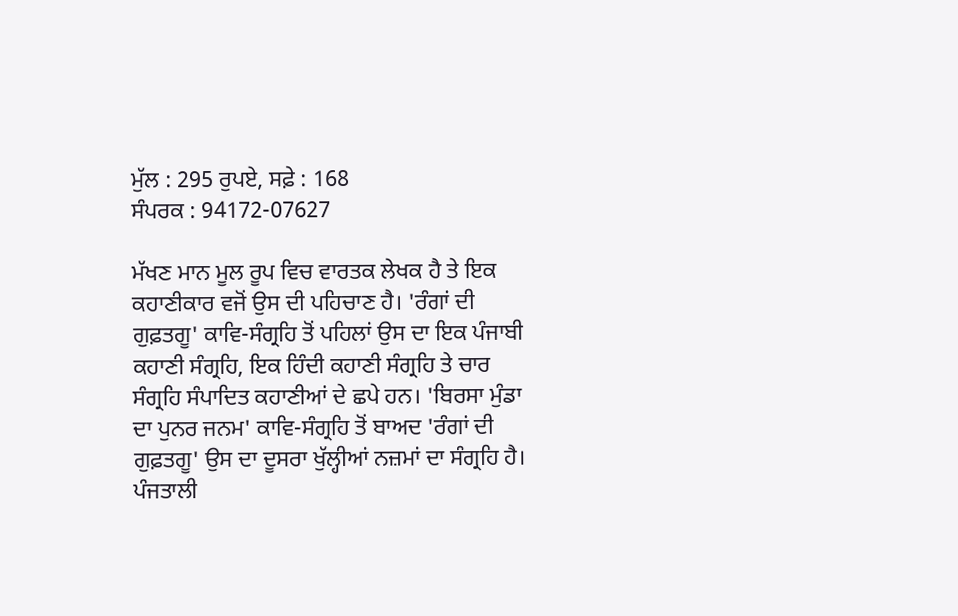ਮੁੱਲ : 295 ਰੁਪਏ, ਸਫ਼ੇ : 168
ਸੰਪਰਕ : 94172-07627

ਮੱਖਣ ਮਾਨ ਮੂਲ ਰੂਪ ਵਿਚ ਵਾਰਤਕ ਲੇਖਕ ਹੈ ਤੇ ਇਕ ਕਹਾਣੀਕਾਰ ਵਜੋਂ ਉਸ ਦੀ ਪਹਿਚਾਣ ਹੈ। 'ਰੰਗਾਂ ਦੀ ਗੁਫ਼ਤਗੂ' ਕਾਵਿ-ਸੰਗ੍ਰਹਿ ਤੋਂ ਪਹਿਲਾਂ ਉਸ ਦਾ ਇਕ ਪੰਜਾਬੀ ਕਹਾਣੀ ਸੰਗ੍ਰਹਿ, ਇਕ ਹਿੰਦੀ ਕਹਾਣੀ ਸੰਗ੍ਰਹਿ ਤੇ ਚਾਰ ਸੰਗ੍ਰਹਿ ਸੰਪਾਦਿਤ ਕਹਾਣੀਆਂ ਦੇ ਛਪੇ ਹਨ। 'ਬਿਰਸਾ ਮੁੰਡਾ ਦਾ ਪੁਨਰ ਜਨਮ' ਕਾਵਿ-ਸੰਗ੍ਰਹਿ ਤੋਂ ਬਾਅਦ 'ਰੰਗਾਂ ਦੀ ਗੁਫ਼ਤਗੂ' ਉਸ ਦਾ ਦੂਸਰਾ ਖੁੱਲ੍ਹੀਆਂ ਨਜ਼ਮਾਂ ਦਾ ਸੰਗ੍ਰਹਿ ਹੈ। ਪੰਜਤਾਲੀ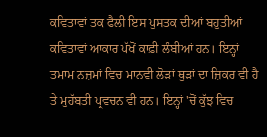ਕਵਿਤਾਵਾਂ ਤਕ ਫੈਲੀ ਇਸ ਪੁਸਤਕ ਦੀਆਂ ਬਹੁਤੀਆਂ ਕਵਿਤਾਵਾਂ ਆਕਾਰ ਪੱਖੋਂ ਕਾਫ਼ੀ ਲੰਬੀਆਂ ਹਨ। ਇਨ੍ਹਾਂ ਤਮਾਮ ਨਜ਼ਮਾਂ ਵਿਚ ਮਾਨਵੀ ਲੋੜਾਂ ਥੁੜਾਂ ਦਾ ਜ਼ਿਕਰ ਵੀ ਹੈ ਤੇ ਮੁਹੱਬਤੀ ਪ੍ਰਵਚਨ ਵੀ ਹਨ। ਇਨ੍ਹਾਂ 'ਚੋਂ ਕੁੱਝ ਵਿਚ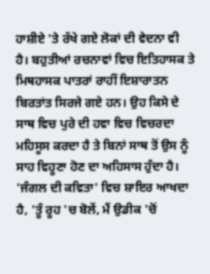ਹਾਸ਼ੀਏ 'ਤੇ ਰੱਖੇ ਗਏ ਲੋਕਾਂ ਦੀ ਵੇਦਨਾ ਵੀ ਹੈ। ਬਹੁਤੀਆਂ ਰਚਨਾਵਾਂ ਵਿਚ ਇਤਿਹਾਸਕ ਤੇ ਮਿਥਹਾਸਕ ਪਾਤਰਾਂ ਰਾਹੀਂ ਇਸ਼ਾਰਾਤਨ ਬਿਰਤਾਂਤ ਸਿਰਜੇ ਗਏ ਹਨ। ਉਹ ਕਿਸੇ ਦੇ ਸਾਥ ਵਿਚ ਪੁਰੇ ਦੀ ਹਵਾ ਵਿਚ ਵਿਚਰਦਾ ਮਹਿਸੂਸ ਕਰਦਾ ਹੈ ਤੇ ਬਿਨਾਂ ਸਾਥ ਤੋਂ ਉਸ ਨੂੰ ਸਾਹ ਵਿਹੂਣਾ ਹੋਣ ਦਾ ਅਹਿਸਾਸ ਹੁੰਦਾ ਹੈ। 'ਜੰਗਲ ਦੀ ਕਵਿਤਾ' ਵਿਚ ਸ਼ਾਇਰ ਆਖਦਾ ਹੈ, 'ਤੂੰ ਰੂਹ 'ਚ ਬੋਲੇਂ, ਮੈਂ ਉਡੀਕ 'ਚੋਂ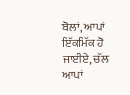ਬੋਲਾਂ, ਆਪਾਂ ਇੱਕਮਿੱਕ ਹੋ ਜਾਈਏ, ਚੱਲ ਆਪਾਂ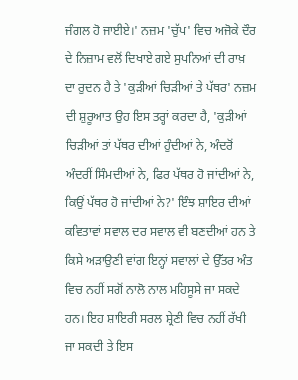ਜੰਗਲ ਹੋ ਜਾਈਏ।' ਨਜ਼ਮ 'ਚੁੱਪ' ਵਿਚ ਅਜੋਕੇ ਦੌਰ ਦੇ ਨਿਜ਼ਾਮ ਵਲੋਂ ਦਿਖਾਏ ਗਏ ਸੁਪਨਿਆਂ ਦੀ ਰਾਖ਼ ਦਾ ਰੁਦਨ ਹੈ ਤੇ 'ਕੁੜੀਆਂ ਚਿੜੀਆਂ ਤੇ ਪੱਥਰ' ਨਜ਼ਮ ਦੀ ਸ਼ੁਰੂਆਤ ਉਹ ਇਸ ਤਰ੍ਹਾਂ ਕਰਦਾ ਹੈ, 'ਕੁੜੀਆਂ ਚਿੜੀਆਂ ਤਾਂ ਪੱਥਰ ਦੀਆਂ ਹੁੰਦੀਆਂ ਨੇ, ਅੰਦਰੋਂ ਅੰਦਰੀਂ ਸਿੰਮਦੀਆਂ ਨੇ, ਫਿਰ ਪੱਥਰ ਹੋ ਜਾਂਦੀਆਂ ਨੇ, ਕਿਉਂ ਪੱਥਰ ਹੋ ਜਾਂਦੀਆਂ ਨੇ?' ਇੰਝ ਸ਼ਾਇਰ ਦੀਆਂ ਕਵਿਤਾਵਾਂ ਸਵਾਲ ਦਰ ਸਵਾਲ ਵੀ ਬਣਦੀਆਂ ਹਨ ਤੇ ਕਿਸੇ ਅੜਾਉਣੀ ਵਾਂਗ ਇਨ੍ਹਾਂ ਸਵਾਲਾਂ ਦੇ ਉੱਤਰ ਅੰਤ ਵਿਚ ਨਹੀਂ ਸਗੋਂ ਨਾਲੋ ਨਾਲ ਮਹਿਸੂਸੇ ਜਾ ਸਕਦੇ ਹਨ। ਇਹ ਸ਼ਾਇਰੀ ਸਰਲ ਸ਼੍ਰੇਣੀ ਵਿਚ ਨਹੀਂ ਰੱਖੀ ਜਾ ਸਕਦੀ ਤੇ ਇਸ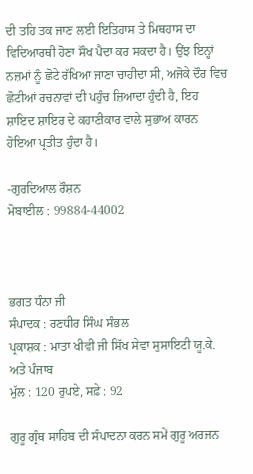ਦੀ ਤਹਿ ਤਕ ਜਾਣ ਲਈ ਇਤਿਹਾਸ ਤੇ ਮਿਥਹਾਸ ਦਾ ਵਿਦਿਆਰਥੀ ਹੋਣਾ ਸੌਖ ਪੈਦਾ ਕਰ ਸਕਦਾ ਹੈ। ਉਂਝ ਇਨ੍ਹਾਂ ਨਜ਼ਮਾਂ ਨੂੰ ਛੋਟੇ ਰੱਖਿਆ ਜਾਣਾ ਚਾਹੀਦਾ ਸੀ, ਅਜੋਕੇ ਦੌਰ ਵਿਚ ਛੋਟੀਆਂ ਰਚਨਾਵਾਂ ਦੀ ਪਹੁੰਚ ਜ਼ਿਆਦਾ ਹੁੰਦੀ ਹੈ, ਇਹ ਸ਼ਾਇਦ ਸ਼ਾਇਰ ਦੇ ਕਹਾਣੀਕਾਰ ਵਾਲੇ ਸੁਭਾਅ ਕਾਰਨ ਹੋਇਆ ਪ੍ਰਤੀਤ ਹੁੰਦਾ ਹੈ।

-ਗੁਰਦਿਆਲ ਰੌਸ਼ਨ
ਮੋਬਾਈਲ : 99884-44002



ਭਗਤ ਧੰਨਾ ਜੀ
ਸੰਪਾਦਕ : ਰਣਧੀਰ ਸਿੰਘ ਸੰਭਲ
ਪ੍ਰਕਾਸ਼ਕ : ਮਾਤਾ ਖੀਵੀ ਜੀ ਸਿੱਖ ਸੇਵਾ ਸੁਸਾਇਟੀ ਯੂ.ਕੇ. ਅਤੇ ਪੰਜਾਬ
ਮੁੱਲ : 120 ਰੁਪਏ, ਸਫ਼ੇ : 92

ਗੁਰੂ ਗ੍ਰੰਥ ਸਾਹਿਬ ਦੀ ਸੰਪਾਦਨਾ ਕਰਨ ਸਮੇਂ ਗੁਰੂ ਅਰਜਨ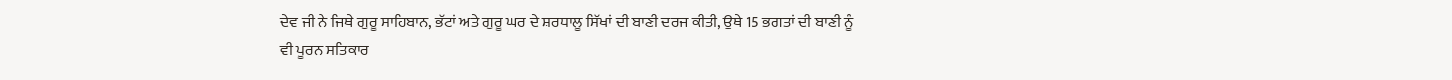ਦੇਵ ਜੀ ਨੇ ਜਿਥੇ ਗੁਰੂ ਸਾਹਿਬਾਨ, ਭੱਟਾਂ ਅਤੇ ਗੁਰੂ ਘਰ ਦੇ ਸ਼ਰਧਾਲੂ ਸਿੱਖਾਂ ਦੀ ਬਾਣੀ ਦਰਜ ਕੀਤੀ, ਉਥੇ 15 ਭਗਤਾਂ ਦੀ ਬਾਣੀ ਨੂੰ ਵੀ ਪੂਰਨ ਸਤਿਕਾਰ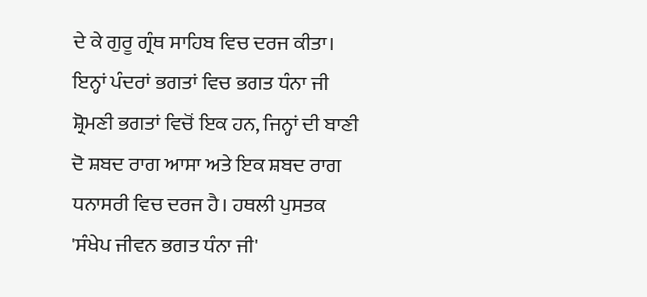ਦੇ ਕੇ ਗੁਰੂ ਗ੍ਰੰਥ ਸਾਹਿਬ ਵਿਚ ਦਰਜ ਕੀਤਾ। ਇਨ੍ਹਾਂ ਪੰਦਰਾਂ ਭਗਤਾਂ ਵਿਚ ਭਗਤ ਧੰਨਾ ਜੀ ਸ਼੍ਰੋਮਣੀ ਭਗਤਾਂ ਵਿਚੋਂ ਇਕ ਹਨ, ਜਿਨ੍ਹਾਂ ਦੀ ਬਾਣੀ ਦੋ ਸ਼ਬਦ ਰਾਗ ਆਸਾ ਅਤੇ ਇਕ ਸ਼ਬਦ ਰਾਗ ਧਨਾਸਰੀ ਵਿਚ ਦਰਜ ਹੈ। ਹਥਲੀ ਪੁਸਤਕ 'ਸੰਖੇਪ ਜੀਵਨ ਭਗਤ ਧੰਨਾ ਜੀ'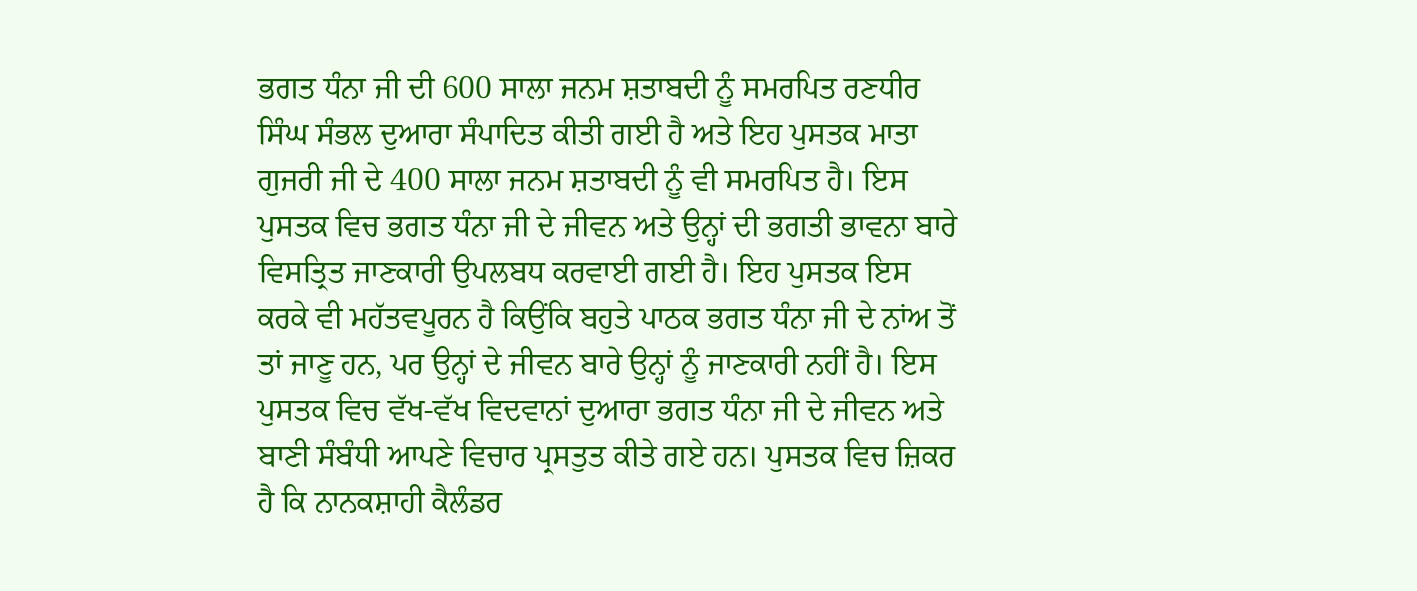ਭਗਤ ਧੰਨਾ ਜੀ ਦੀ 600 ਸਾਲਾ ਜਨਮ ਸ਼ਤਾਬਦੀ ਨੂੰ ਸਮਰਪਿਤ ਰਣਧੀਰ ਸਿੰਘ ਸੰਭਲ ਦੁਆਰਾ ਸੰਪਾਦਿਤ ਕੀਤੀ ਗਈ ਹੈ ਅਤੇ ਇਹ ਪੁਸਤਕ ਮਾਤਾ ਗੁਜਰੀ ਜੀ ਦੇ 400 ਸਾਲਾ ਜਨਮ ਸ਼ਤਾਬਦੀ ਨੂੰ ਵੀ ਸਮਰਪਿਤ ਹੈ। ਇਸ ਪੁਸਤਕ ਵਿਚ ਭਗਤ ਧੰਨਾ ਜੀ ਦੇ ਜੀਵਨ ਅਤੇ ਉਨ੍ਹਾਂ ਦੀ ਭਗਤੀ ਭਾਵਨਾ ਬਾਰੇ ਵਿਸਤ੍ਰਿਤ ਜਾਣਕਾਰੀ ਉਪਲਬਧ ਕਰਵਾਈ ਗਈ ਹੈ। ਇਹ ਪੁਸਤਕ ਇਸ ਕਰਕੇ ਵੀ ਮਹੱਤਵਪੂਰਨ ਹੈ ਕਿਉਂਕਿ ਬਹੁਤੇ ਪਾਠਕ ਭਗਤ ਧੰਨਾ ਜੀ ਦੇ ਨਾਂਅ ਤੋਂ ਤਾਂ ਜਾਣੂ ਹਨ, ਪਰ ਉਨ੍ਹਾਂ ਦੇ ਜੀਵਨ ਬਾਰੇ ਉਨ੍ਹਾਂ ਨੂੰ ਜਾਣਕਾਰੀ ਨਹੀਂ ਹੈ। ਇਸ ਪੁਸਤਕ ਵਿਚ ਵੱਖ-ਵੱਖ ਵਿਦਵਾਨਾਂ ਦੁਆਰਾ ਭਗਤ ਧੰਨਾ ਜੀ ਦੇ ਜੀਵਨ ਅਤੇ ਬਾਣੀ ਸੰਬੰਧੀ ਆਪਣੇ ਵਿਚਾਰ ਪ੍ਰਸਤੁਤ ਕੀਤੇ ਗਏ ਹਨ। ਪੁਸਤਕ ਵਿਚ ਜ਼ਿਕਰ ਹੈ ਕਿ ਨਾਨਕਸ਼ਾਹੀ ਕੈਲੰਡਰ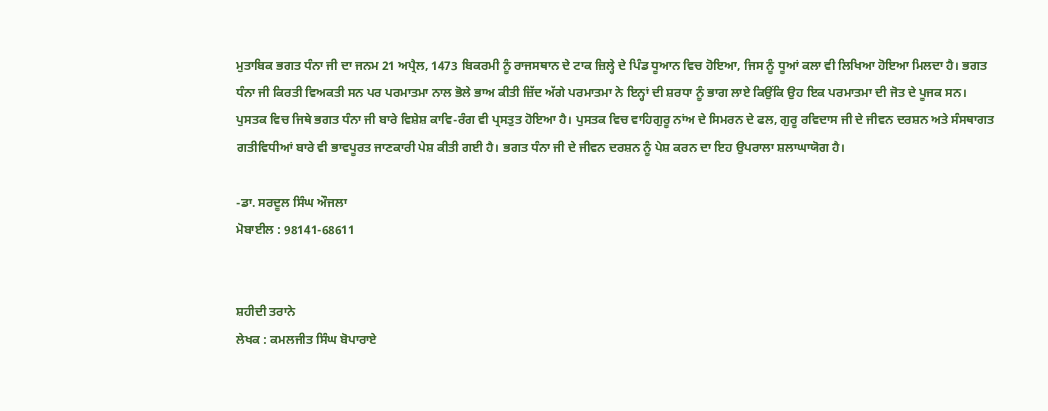ਮੁਤਾਬਿਕ ਭਗਤ ਧੰਨਾ ਜੀ ਦਾ ਜਨਮ 21 ਅਪ੍ਰੈਲ, 1473 ਬਿਕਰਮੀ ਨੂੰ ਰਾਜਸਥਾਨ ਦੇ ਟਾਕ ਜ਼ਿਲ੍ਹੇ ਦੇ ਪਿੰਡ ਧੂਆਨ ਵਿਚ ਹੋਇਆ, ਜਿਸ ਨੂੰ ਧੂਆਂ ਕਲਾ ਵੀ ਲਿਖਿਆ ਹੋਇਆ ਮਿਲਦਾ ਹੈ। ਭਗਤ ਧੰਨਾ ਜੀ ਕਿਰਤੀ ਵਿਅਕਤੀ ਸਨ ਪਰ ਪਰਮਾਤਮਾ ਨਾਲ ਭੋਲੇ ਭਾਅ ਕੀਤੀ ਜ਼ਿੱਦ ਅੱਗੇ ਪਰਮਾਤਮਾ ਨੇ ਇਨ੍ਹਾਂ ਦੀ ਸ਼ਰਧਾ ਨੂੰ ਭਾਗ ਲਾਏ ਕਿਉਂਕਿ ਉਹ ਇਕ ਪਰਮਾਤਮਾ ਦੀ ਜੋਤ ਦੇ ਪੂਜਕ ਸਨ। ਪੁਸਤਕ ਵਿਚ ਜਿਥੇ ਭਗਤ ਧੰਨਾ ਜੀ ਬਾਰੇ ਵਿਸ਼ੇਸ਼ ਕਾਵਿ-ਰੰਗ ਵੀ ਪ੍ਰਸਤੁਤ ਹੋਇਆ ਹੈ। ਪੁਸਤਕ ਵਿਚ ਵਾਹਿਗੁਰੂ ਨਾਂਅ ਦੇ ਸਿਮਰਨ ਦੇ ਫਲ, ਗੁਰੂ ਰਵਿਦਾਸ ਜੀ ਦੇ ਜੀਵਨ ਦਰਸ਼ਨ ਅਤੇ ਸੰਸਥਾਗਤ ਗਤੀਵਿਧੀਆਂ ਬਾਰੇ ਵੀ ਭਾਵਪੂਰਤ ਜਾਣਕਾਰੀ ਪੇਸ਼ ਕੀਤੀ ਗਈ ਹੈ। ਭਗਤ ਧੰਨਾ ਜੀ ਦੇ ਜੀਵਨ ਦਰਸ਼ਨ ਨੂੰ ਪੇਸ਼ ਕਰਨ ਦਾ ਇਹ ਉਪਰਾਲਾ ਸ਼ਲਾਘਾਯੋਗ ਹੈ।

-ਡਾ. ਸਰਦੂਲ ਸਿੰਘ ਔਜਲਾ
ਮੋਬਾਈਲ : 98141-68611


ਸ਼ਹੀਦੀ ਤਰਾਨੇ
ਲੇਖਕ : ਕਮਲਜੀਤ ਸਿੰਘ ਬੋਪਾਰਾਏ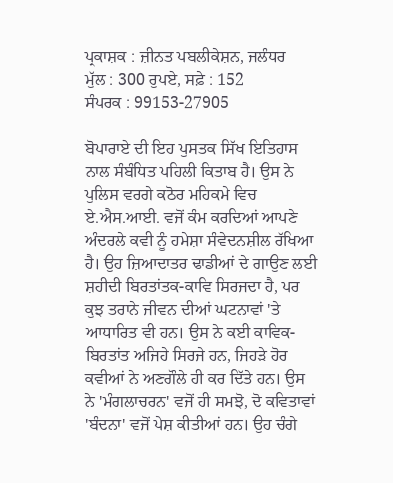ਪ੍ਰਕਾਸ਼ਕ : ਜ਼ੀਨਤ ਪਬਲੀਕੇਸ਼ਨ, ਜਲੰਧਰ
ਮੁੱਲ : 300 ਰੁਪਏ, ਸਫ਼ੇ : 152
ਸੰਪਰਕ : 99153-27905

ਬੋਪਾਰਾਏ ਦੀ ਇਹ ਪੁਸਤਕ ਸਿੱਖ ਇਤਿਹਾਸ ਨਾਲ ਸੰਬੰਧਿਤ ਪਹਿਲੀ ਕਿਤਾਬ ਹੈ। ਉਸ ਨੇ ਪੁਲਿਸ ਵਰਗੇ ਕਠੋਰ ਮਹਿਕਮੇ ਵਿਚ ਏ.ਐਸ.ਆਈ. ਵਜੋਂ ਕੰਮ ਕਰਦਿਆਂ ਆਪਣੇ ਅੰਦਰਲੇ ਕਵੀ ਨੂੰ ਹਮੇਸ਼ਾ ਸੰਵੇਦਨਸ਼ੀਲ ਰੱਖਿਆ ਹੈ। ਉਹ ਜ਼ਿਆਦਾਤਰ ਢਾਡੀਆਂ ਦੇ ਗਾਉਣ ਲਈ ਸ਼ਹੀਦੀ ਬਿਰਤਾਂਤਕ-ਕਾਵਿ ਸਿਰਜਦਾ ਹੈ, ਪਰ ਕੁਝ ਤਰਾਨੇ ਜੀਵਨ ਦੀਆਂ ਘਟਨਾਵਾਂ 'ਤੇ ਆਧਾਰਿਤ ਵੀ ਹਨ। ਉਸ ਨੇ ਕਈ ਕਾਵਿਕ-ਬਿਰਤਾਂਤ ਅਜਿਹੇ ਸਿਰਜੇ ਹਨ, ਜਿਹੜੇ ਹੋਰ ਕਵੀਆਂ ਨੇ ਅਣਗੌਲੇ ਹੀ ਕਰ ਦਿੱਤੇ ਹਨ। ਉਸ ਨੇ 'ਮੰਗਲਾਚਰਨ' ਵਜੋਂ ਹੀ ਸਮਝੋ, ਦੋ ਕਵਿਤਾਵਾਂ 'ਬੰਦਨਾ' ਵਜੋਂ ਪੇਸ਼ ਕੀਤੀਆਂ ਹਨ। ਉਹ ਚੰਗੇ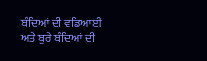ਬੰਦਿਆਂ ਦੀ ਵਡਿਆਈ ਅਤੇ ਬੁਰੇ ਬੰਦਿਆਂ ਦੀ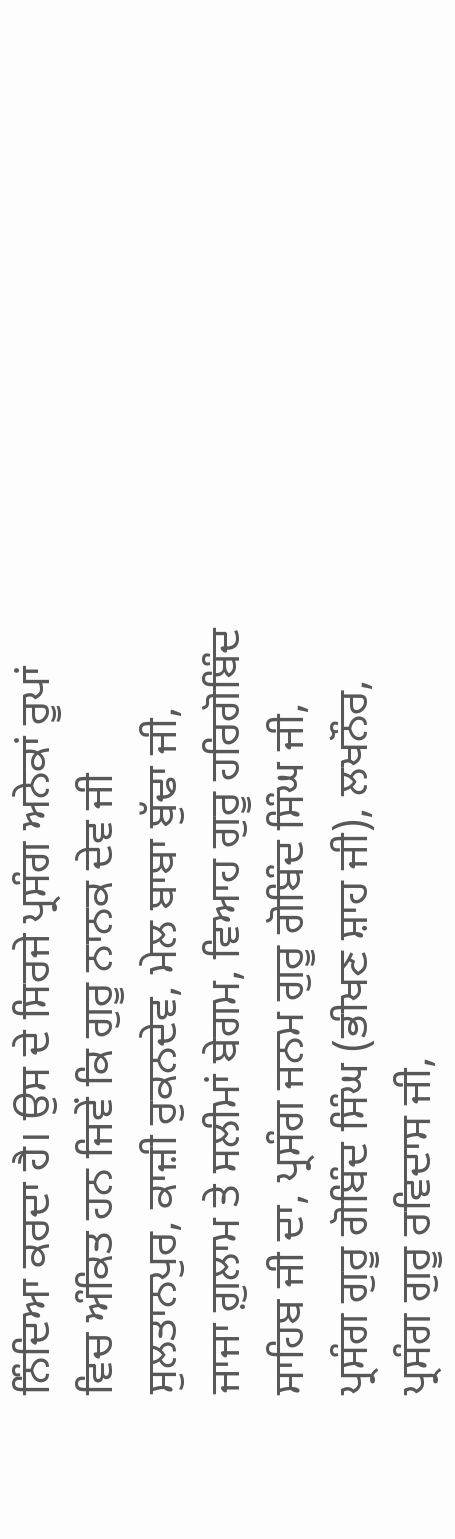ਨਿੰਦਿਆ ਕਰਦਾ ਹੈ। ਉਸ ਦੇ ਸਿਰਜੇ ਪ੍ਰਸੰਗ ਅਨੇਕਾਂ ਰੂਪਾਂ ਵਿਚ ਅੰਕਿਤ ਹਨ ਜਿਵੇਂ ਕਿ ਗੁਰੂ ਨਾਨਕ ਦੇਵ ਜੀ ਸੁਲਤਾਨਪੁਰ, ਕਾਜ਼ੀ ਰੁਕਨਦੇਵ, ਮੇਲ ਬਾਬਾ ਬੁੱਢਾ ਜੀ, ਜਾਜਾ ਗ਼ੁਲਾਮ ਤੇ ਸਲੀਮਾਂ ਬੇਗਮ, ਵਿਆਹ ਗੁਰੂ ਹਰਿਗੋਬਿੰਦ ਸਾਹਿਬ ਜੀ ਦਾ, ਪ੍ਰਸੰਗ ਜਨਮ ਗੁਰੂ ਗੋਬਿੰਦ ਸਿੰਘ ਜੀ, ਪ੍ਰਸੰਗ ਗੁਰੂ ਗੋਬਿੰਦ ਸਿੰਘ (ਭੀਖਣ ਸ਼ਾਹ ਜੀ), ਲਖਨੌਰ, ਪ੍ਰਸੰਗ ਗੁਰੂ ਰਵਿਦਾਸ ਜੀ,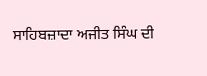ਸਾਹਿਬਜ਼ਾਦਾ ਅਜੀਤ ਸਿੰਘ ਦੀ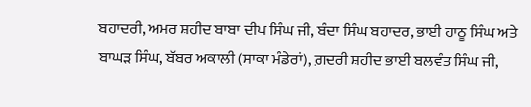ਬਹਾਦਰੀ, ਅਮਰ ਸ਼ਹੀਦ ਬਾਬਾ ਦੀਪ ਸਿੰਘ ਜੀ, ਬੰਦਾ ਸਿੰਘ ਬਹਾਦਰ, ਭਾਈ ਹਾਠੂ ਸਿੰਘ ਅਤੇ ਬਾਘੜ ਸਿੰਘ, ਬੱਬਰ ਅਕਾਲੀ (ਸਾਕਾ ਮੰਡੇਰਾਂ), ਗ਼ਦਰੀ ਸ਼ਹੀਦ ਭਾਈ ਬਲਵੰਤ ਸਿੰਘ ਜੀ,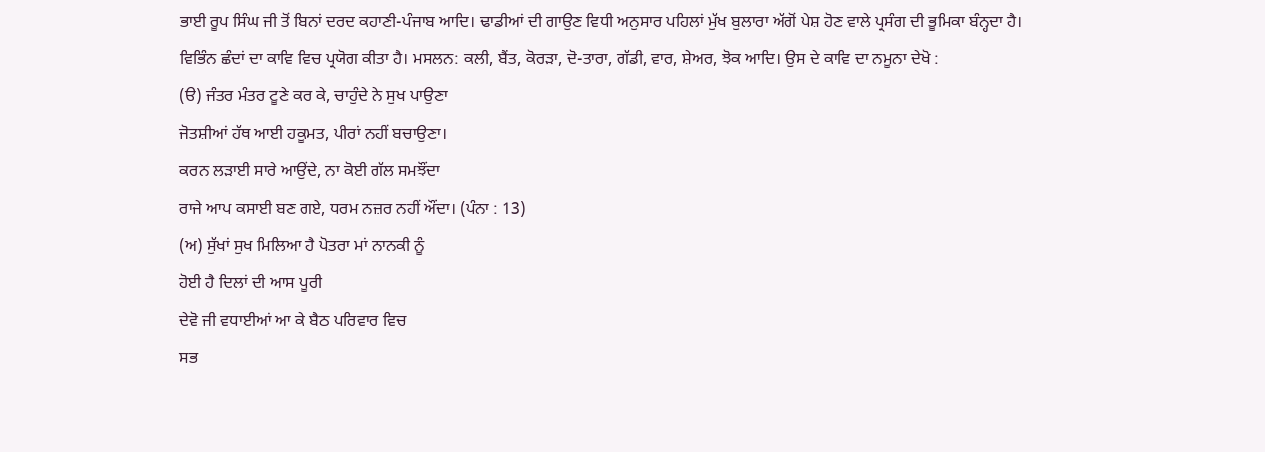ਭਾਈ ਰੂਪ ਸਿੰਘ ਜੀ ਤੋਂ ਬਿਨਾਂ ਦਰਦ ਕਹਾਣੀ-ਪੰਜਾਬ ਆਦਿ। ਢਾਡੀਆਂ ਦੀ ਗਾਉਣ ਵਿਧੀ ਅਨੁਸਾਰ ਪਹਿਲਾਂ ਮੁੱਖ ਬੁਲਾਰਾ ਅੱਗੋਂ ਪੇਸ਼ ਹੋਣ ਵਾਲੇ ਪ੍ਰਸੰਗ ਦੀ ਭੂਮਿਕਾ ਬੰਨ੍ਹਦਾ ਹੈ। ਵਿਭਿੰਨ ਛੰਦਾਂ ਦਾ ਕਾਵਿ ਵਿਚ ਪ੍ਰਯੋਗ ਕੀਤਾ ਹੈ। ਮਸਲਨ: ਕਲੀ, ਬੈਂਤ, ਕੋਰੜਾ, ਦੋ-ਤਾਰਾ, ਗੱਡੀ, ਵਾਰ, ਸ਼ੇਅਰ, ਝੋਕ ਆਦਿ। ਉਸ ਦੇ ਕਾਵਿ ਦਾ ਨਮੂਨਾ ਦੇਖੋ :
(ੳ) ਜੰਤਰ ਮੰਤਰ ਟੂਣੇ ਕਰ ਕੇ, ਚਾਹੁੰਦੇ ਨੇ ਸੁਖ ਪਾਉਣਾ
ਜੋਤਸ਼ੀਆਂ ਹੱਥ ਆਈ ਹਕੂਮਤ, ਪੀਰਾਂ ਨਹੀਂ ਬਚਾਉਣਾ।
ਕਰਨ ਲੜਾਈ ਸਾਰੇ ਆਉਂਦੇ, ਨਾ ਕੋਈ ਗੱਲ ਸਮਝੌਂਦਾ
ਰਾਜੇ ਆਪ ਕਸਾਈ ਬਣ ਗਏ, ਧਰਮ ਨਜ਼ਰ ਨਹੀਂ ਔਂਦਾ। (ਪੰਨਾ : 13)
(ਅ) ਸੁੱਖਾਂ ਸੁਖ ਮਿਲਿਆ ਹੈ ਪੋਤਰਾ ਮਾਂ ਨਾਨਕੀ ਨੂੰ
ਹੋਈ ਹੈ ਦਿਲਾਂ ਦੀ ਆਸ ਪੂਰੀ
ਦੇਵੋ ਜੀ ਵਧਾਈਆਂ ਆ ਕੇ ਬੈਠ ਪਰਿਵਾਰ ਵਿਚ
ਸਭ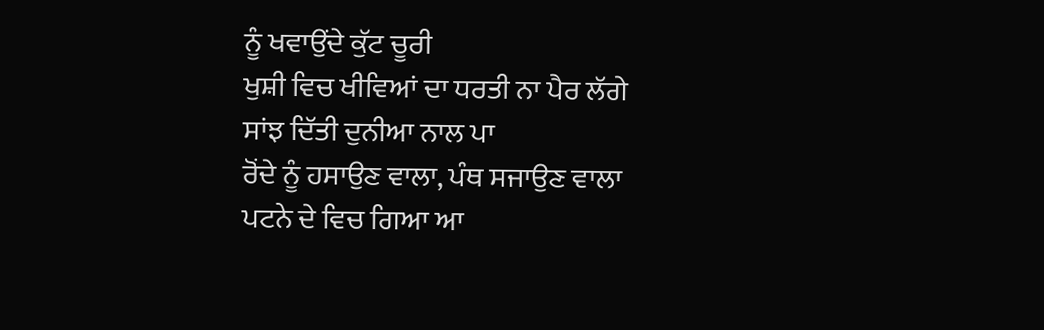ਨੂੰ ਖਵਾਉਂਦੇ ਕੁੱਟ ਚੂਰੀ
ਖੁਸ਼ੀ ਵਿਚ ਖੀਵਿਆਂ ਦਾ ਧਰਤੀ ਨਾ ਪੈਰ ਲੱਗੇ
ਸਾਂਝ ਦਿੱਤੀ ਦੁਨੀਆ ਨਾਲ ਪਾ
ਰੋਂਦੇ ਨੂੰ ਹਸਾਉਣ ਵਾਲਾ, ਪੰਥ ਸਜਾਉਣ ਵਾਲਾ
ਪਟਨੇ ਦੇ ਵਿਚ ਗਿਆ ਆ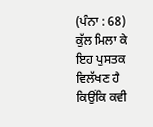(ਪੰਨਾ : 68)
ਕੁੱਲ ਮਿਲਾ ਕੇ ਇਹ ਪੁਸਤਕ ਵਿਲੱਖਣ ਹੈ ਕਿਉਂਕਿ ਕਵੀ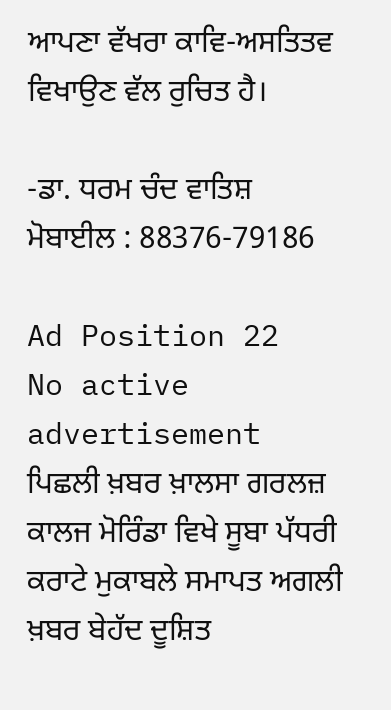ਆਪਣਾ ਵੱਖਰਾ ਕਾਵਿ-ਅਸਤਿਤਵ ਵਿਖਾਉਣ ਵੱਲ ਰੁਚਿਤ ਹੈ।

-ਡਾ. ਧਰਮ ਚੰਦ ਵਾਤਿਸ਼
ਮੋਬਾਈਲ : 88376-79186

Ad Position 22
No active advertisement
ਪਿਛਲੀ ਖ਼ਬਰ ਖ਼ਾਲਸਾ ਗਰਲਜ਼ ਕਾਲਜ ਮੋਰਿੰਡਾ ਵਿਖੇ ਸੂਬਾ ਪੱਧਰੀ ਕਰਾਟੇ ਮੁਕਾਬਲੇ ਸਮਾਪਤ ਅਗਲੀ ਖ਼ਬਰ ਬੇਹੱਦ ਦੂਸ਼ਿਤ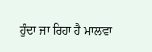ਹੁੰਦਾ ਜਾ ਰਿਹਾ ਹੈ ਮਾਲਵਾ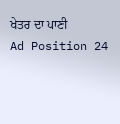ਖੇਤਰ ਦਾ ਪਾਣੀ
Ad Position 24